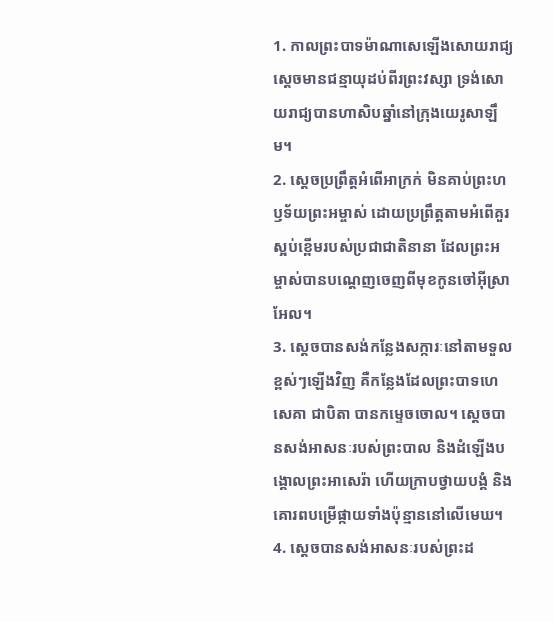1. កាលព្រះបាទម៉ាណាសេឡើងសោយរាជ្យ ស្ដេចមានជន្មាយុដប់ពីរព្រះវស្សា ទ្រង់សោយរាជ្យបានហាសិបឆ្នាំនៅក្រុងយេរូសាឡឹម។
2. ស្ដេចប្រព្រឹត្តអំពើអាក្រក់ មិនគាប់ព្រះហឫទ័យព្រះអម្ចាស់ ដោយប្រព្រឹត្តតាមអំពើគួរស្អប់ខ្ពើមរបស់ប្រជាជាតិនានា ដែលព្រះអម្ចាស់បានបណ្ដេញចេញពីមុខកូនចៅអ៊ីស្រាអែល។
3. ស្ដេចបានសង់កន្លែងសក្ការៈនៅតាមទួលខ្ពស់ៗឡើងវិញ គឺកន្លែងដែលព្រះបាទហេសេគា ជាបិតា បានកម្ទេចចោល។ ស្ដេចបានសង់អាសនៈរបស់ព្រះបាល និងដំឡើងបង្គោលព្រះអាសេរ៉ា ហើយក្រាបថ្វាយបង្គំ និងគោរពបម្រើផ្កាយទាំងប៉ុន្មាននៅលើមេឃ។
4. ស្ដេចបានសង់អាសនៈរបស់ព្រះដ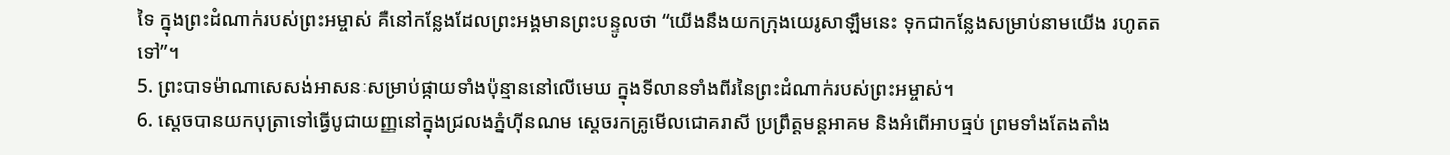ទៃ ក្នុងព្រះដំណាក់របស់ព្រះអម្ចាស់ គឺនៅកន្លែងដែលព្រះអង្គមានព្រះបន្ទូលថា “យើងនឹងយកក្រុងយេរូសាឡឹមនេះ ទុកជាកន្លែងសម្រាប់នាមយើង រហូតតទៅ”។
5. ព្រះបាទម៉ាណាសេសង់អាសនៈសម្រាប់ផ្កាយទាំងប៉ុន្មាននៅលើមេឃ ក្នុងទីលានទាំងពីរនៃព្រះដំណាក់របស់ព្រះអម្ចាស់។
6. ស្ដេចបានយកបុត្រាទៅធ្វើបូជាយញ្ញនៅក្នុងជ្រលងភ្នំហ៊ីនណម ស្ដេចរកគ្រូមើលជោគរាសី ប្រព្រឹត្តមន្តអាគម និងអំពើអាបធ្មប់ ព្រមទាំងតែងតាំង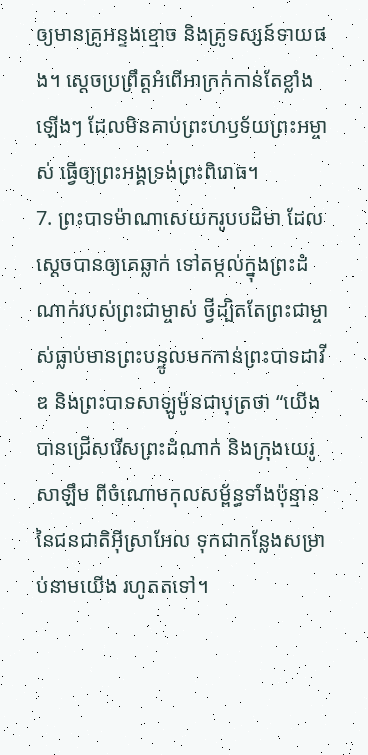ឲ្យមានគ្រូអន្ទងខ្មោច និងគ្រូទស្សន៍ទាយផង។ ស្ដេចប្រព្រឹត្តអំពើអាក្រក់កាន់តែខ្លាំងឡើងៗ ដែលមិនគាប់ព្រះហឫទ័យព្រះអម្ចាស់ ធ្វើឲ្យព្រះអង្គទ្រង់ព្រះពិរោធ។
7. ព្រះបាទម៉ាណាសេយករូបបដិមា ដែលស្ដេចបានឲ្យគេឆ្លាក់ ទៅតម្កល់ក្នុងព្រះដំណាក់របស់ព្រះជាម្ចាស់ ថ្វីដ្បិតតែព្រះជាម្ចាស់ធ្លាប់មានព្រះបន្ទូលមកកាន់ព្រះបាទដាវីឌ និងព្រះបាទសាឡូម៉ូនជាបុត្រថា “យើងបានជ្រើសរើសព្រះដំណាក់ និងក្រុងយេរូសាឡឹម ពីចំណោមកុលសម្ព័ន្ធទាំងប៉ុន្មាននៃជនជាតិអ៊ីស្រាអែល ទុកជាកន្លែងសម្រាប់នាមយើង រហូតតទៅ។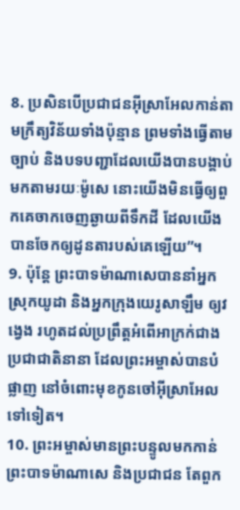8. ប្រសិនបើប្រជាជនអ៊ីស្រាអែលកាន់តាមក្រឹត្យវិន័យទាំងប៉ុន្មាន ព្រមទាំងធ្វើតាមច្បាប់ និងបទបញ្ជាដែលយើងបានបង្គាប់មកតាមរយៈម៉ូសេ នោះយើងមិនធ្វើឲ្យពួកគេចាកចេញឆ្ងាយពីទឹកដី ដែលយើងបានចែកឲ្យដូនតារបស់គេឡើយ”។
9. ប៉ុន្តែ ព្រះបាទម៉ាណាសេបាននាំអ្នកស្រុកយូដា និងអ្នកក្រុងយេរូសាឡឹម ឲ្យវង្វេង រហូតដល់ប្រព្រឹត្តអំពើអាក្រក់ជាងប្រជាជាតិនានា ដែលព្រះអម្ចាស់បានបំផ្លាញ នៅចំពោះមុខកូនចៅអ៊ីស្រាអែលទៅទៀត។
10. ព្រះអម្ចាស់មានព្រះបន្ទូលមកកាន់ព្រះបាទម៉ាណាសេ និងប្រជាជន តែពួក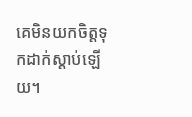គេមិនយកចិត្តទុកដាក់ស្ដាប់ឡើយ។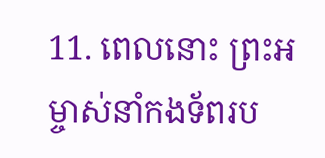11. ពេលនោះ ព្រះអម្ចាស់នាំកងទ័ពរប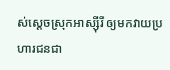ស់ស្ដេចស្រុកអាស្ស៊ីរី ឲ្យមកវាយប្រហារជនជា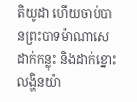តិយូដា ហើយចាប់បានព្រះបាទម៉ាណាសេដាក់កន្លុះ និងដាក់ខ្នោះលង្ហិនយ៉ា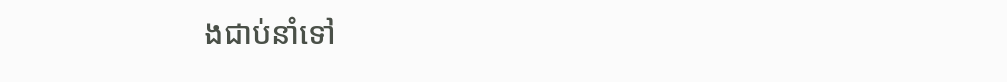ងជាប់នាំទៅ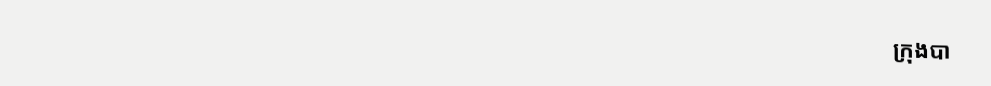ក្រុងបា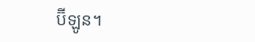ប៊ីឡូន។